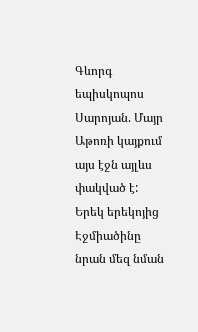Գևորգ եպիսկոպոս Սարոյան. Մայր Աթոռի կայքում այս էջն այլևս փակված է: Երեկ երեկոյից Էջմիածինը նրան մեզ նման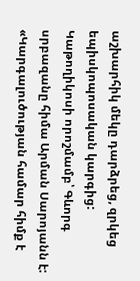աշխարհիկ մեկը դարձրեց, զրկեց եպիսկոպոսական կարգից: Կաթողիկոսի որոշմամբ՝ Գևորգ սրբազանը հիմա Արման Սարոյանն է:
«Կարգալուծության համար հիմք է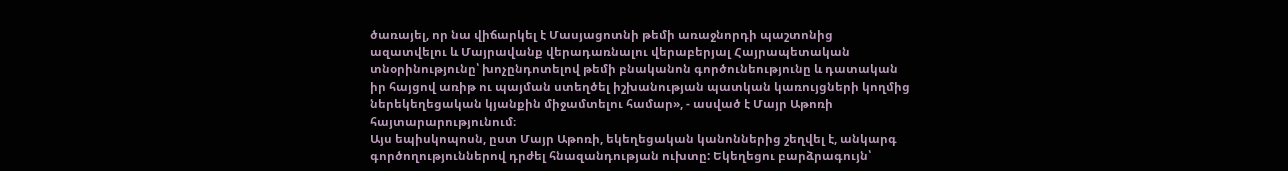ծառայել, որ նա վիճարկել է Մասյացոտնի թեմի առաջնորդի պաշտոնից ազատվելու և Մայրավանք վերադառնալու վերաբերյալ Հայրապետական տնօրինությունը՝ խոչընդոտելով թեմի բնականոն գործունեությունը և դատական իր հայցով առիթ ու պայման ստեղծել իշխանության պատկան կառույցների կողմից ներեկեղեցական կյանքին միջամտելու համար», - ասված է Մայր Աթոռի հայտարարությունում։
Այս եպիսկոպոսն, ըստ Մայր Աթոռի, եկեղեցական կանոններից շեղվել է, անկարգ գործողություններով դրժել հնազանդության ուխտը: Եկեղեցու բարձրագույն՝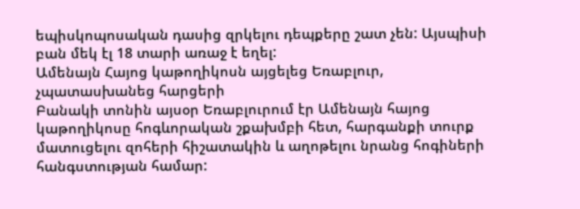եպիսկոպոսական դասից զրկելու դեպքերը շատ չեն: Այսպիսի բան մեկ էլ 18 տարի առաջ է եղել:
Ամենայն Հայոց կաթողիկոսն այցելեց Եռաբլուր, չպատասխանեց հարցերի
Բանակի տոնին այսօր Եռաբլուրում էր Ամենայն հայոց կաթողիկոսը հոգևորական շքախմբի հետ, հարգանքի տուրք մատուցելու զոհերի հիշատակին և աղոթելու նրանց հոգիների հանգստության համար: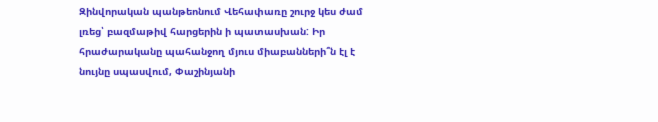Զինվորական պանթեոնում Վեհափառը շուրջ կես ժամ լռեց՝ բազմաթիվ հարցերին ի պատասխան: Իր հրաժարականը պահանջող մյուս միաբանների՞ն էլ է նույնը սպասվում, Փաշինյանի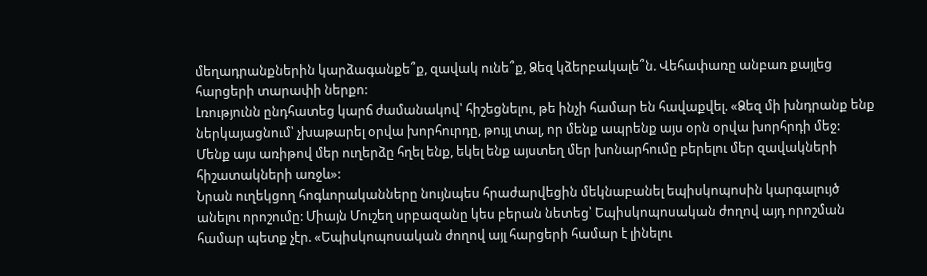մեղադրանքներին կարձագանքե՞ք, զավակ ունե՞ք, Ձեզ կձերբակալե՞ն. Վեհափառը անբառ քայլեց հարցերի տարափի ներքո:
Լռությունն ընդհատեց կարճ ժամանակով՝ հիշեցնելու, թե ինչի համար են հավաքվել. «Ձեզ մի խնդրանք ենք ներկայացնում՝ չխաթարել օրվա խորհուրդը, թույլ տալ, որ մենք ապրենք այս օրն օրվա խորհրդի մեջ: Մենք այս առիթով մեր ուղերձը հղել ենք, եկել ենք այստեղ մեր խոնարհումը բերելու մեր զավակների հիշատակների առջև»:
Նրան ուղեկցող հոգևորականները նույնպես հրաժարվեցին մեկնաբանել եպիսկոպոսին կարգալույծ անելու որոշումը: Միայն Մուշեղ սրբազանը կես բերան նետեց՝ Եպիսկոպոսական ժողով այդ որոշման համար պետք չէր. «Եպիսկոպոսական ժողով այլ հարցերի համար է լինելու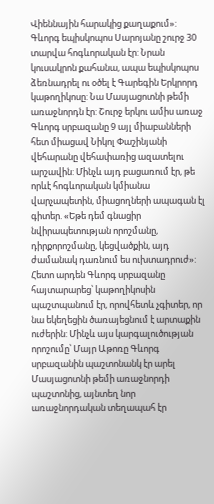Վիեննային հարակից քաղաքում»:
Գևորգ եպիսկոպոս Սարոյանը շուրջ 30 տարվա հոգևորական էր: Նրան կուսակրոն քահանա, ապա եպիսկոպոս ձեռնադրել ու օծել է Գարեգին Երկրորդ կաթողիկոսը: Նա Մասյացոտնի թեմի առաջնորդն էր: Շուրջ երկու ամիս առաջ Գևորգ սրբազանը 9 այլ միաբանների հետ միացավ Նիկոլ Փաշինյանի վեհարանը վեհափառից ազատելու արշավին: Մինչև այդ բացառում էր, թե որևէ հոգևորական կմիանա վարչապետին, միացողների ապագան էլ գիտեր. «Եթե դեմ գնացիր նվիրապետության որոշմանը, դիրքորոշմանը, կեցվածքին, այդ ժամանակ դառնում ես ուխտադրուժ»:
Հետո արդեն Գևորգ սրբազանը հայտարարեց՝ կաթողիկոսին պաշտպանում էր, որովհետև չգիտեր, որ նա եկեղեցին ծառայեցնում է արտաքին ուժերին: Մինչև այս կարգալուծության որոշումը՝ Մայր Աթոռը Գևորգ սրբազանին պաշտոնանկ էր արել Մասյացոտնի թեմի առաջնորդի պաշտոնից, այնտեղ նոր առաջնորդական տեղապահ էր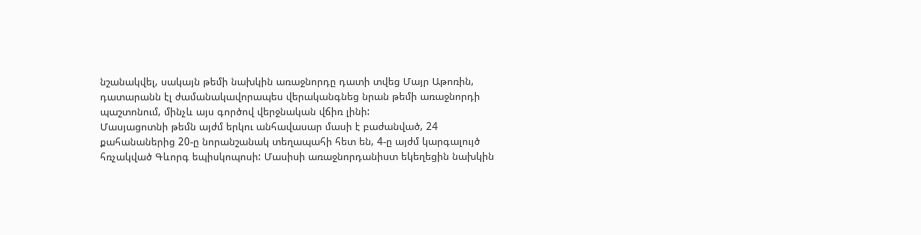նշանակվել, սակայն թեմի նախկին առաջնորդը դատի տվեց Մայր Աթոռին, դատարանն էլ ժամանակավորապես վերականգնեց նրան թեմի առաջնորդի պաշտոնում, մինչև այս գործով վերջնական վճիռ լինի:
Մասյացոտնի թեմն այժմ երկու անհավասար մասի է բաժանված, 24 քահանաներից 20-ը նորանշանակ տեղապահի հետ են, 4-ը այժմ կարգալույծ հռչակված Գևորգ եպիսկոպոսի: Մասիսի առաջնորդանիստ եկեղեցին նախկին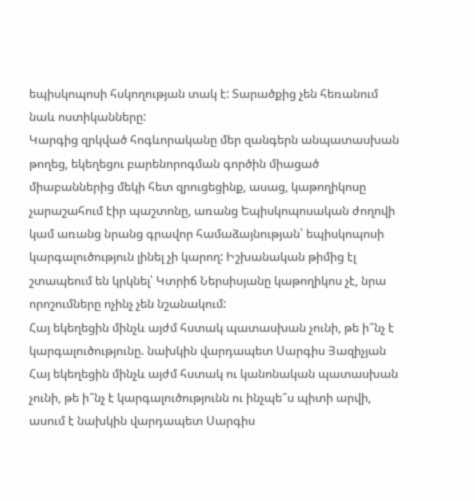եպիսկոպոսի հսկողության տակ է: Տարածքից չեն հեռանում նաև ոստիկանները:
Կարգից զրկված հոգևորականը մեր զանգերն անպատասխան թողեց, եկեղեցու բարենորոգման գործին միացած միաբաններից մեկի հետ զրուցեցինք, ասաց, կաթողիկոսը չարաշահում էիր պաշտոնը, առանց Եպիսկոպոսական ժողովի կամ առանց նրանց գրավոր համաձայնության՝ եպիսկոպոսի կարգալուծություն լինել չի կարող: Իշխանական թիմից էլ շտապեում են կրկնել՝ Կտրիճ Ներսիսյանը կաթողիկոս չէ, նրա որոշումները ոչինչ չեն նշանակում:
Հայ եկեղեցին մինչև այժմ հստակ պատասխան չունի, թե ի՞նչ է կարգալուծությունը. նախկին վարդապետ Սարգիս Յազիչյան
Հայ եկեղեցին մինչև այժմ հստակ ու կանոնական պատասխան չունի, թե ի՞նչ է կարգալուծությունն ու ինչպե՞ս պիտի արվի, ասում է նախկին վարդապետ Սարգիս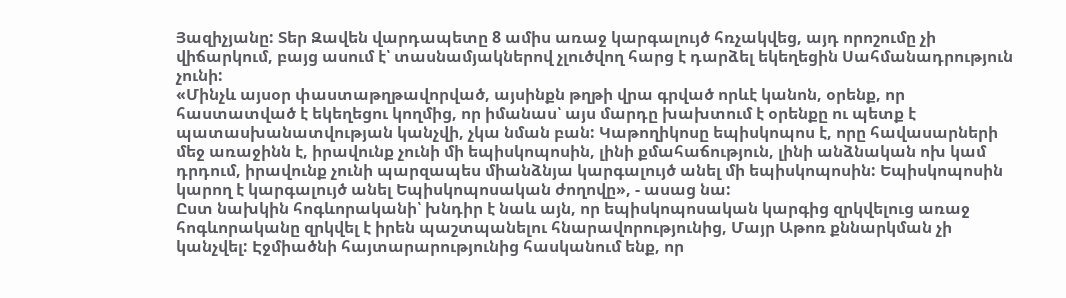Յազիչյանը: Տեր Զավեն վարդապետը 8 ամիս առաջ կարգալույծ հռչակվեց, այդ որոշումը չի վիճարկում, բայց ասում է՝ տասնամյակներով չլուծվող հարց է դարձել եկեղեցին Սահմանադրություն չունի:
«Մինչև այսօր փաստաթղթավորված, այսինքն թղթի վրա գրված որևէ կանոն, օրենք, որ հաստատված է եկեղեցու կողմից, որ իմանաս՝ այս մարդը խախտում է օրենքը ու պետք է պատասխանատվության կանչվի, չկա նման բան: Կաթողիկոսը եպիսկոպոս է, որը հավասարների մեջ առաջինն է, իրավունք չունի մի եպիսկոպոսին, լինի քմահաճություն, լինի անձնական ոխ կամ դրդում, իրավունք չունի պարզապես միանձնյա կարգալույծ անել մի եպիսկոպոսին: Եպիսկոպոսին կարող է կարգալույծ անել Եպիսկոպոսական ժողովը», - ասաց նա:
Ըստ նախկին հոգևորականի՝ խնդիր է նաև այն, որ եպիսկոպոսական կարգից զրկվելուց առաջ հոգևորականը զրկվել է իրեն պաշտպանելու հնարավորությունից, Մայր Աթոռ քննարկման չի կանչվել: Էջմիածնի հայտարարությունից հասկանում ենք, որ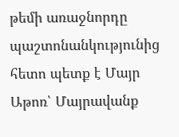թեմի առաջնորդը պաշտոնանկությունից հետո պետք է Մայր Աթոռ՝ Մայրավանք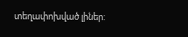տեղափոխված լիներ: